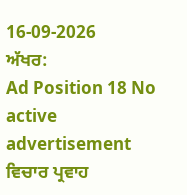16-09-2026
ਅੱਖਰ:
Ad Position 18 No active advertisement
ਵਿਚਾਰ ਪ੍ਰਵਾਹ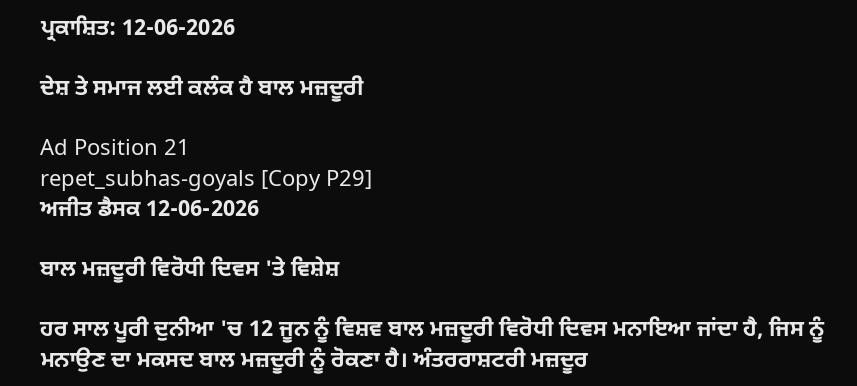ਪ੍ਰਕਾਸ਼ਿਤ: 12-06-2026

ਦੇਸ਼ ਤੇ ਸਮਾਜ ਲਈ ਕਲੰਕ ਹੈ ਬਾਲ ਮਜ਼ਦੂਰੀ

Ad Position 21
repet_subhas-goyals [Copy P29]
ਅਜੀਤ ਡੈਸਕ 12-06-2026

ਬਾਲ ਮਜ਼ਦੂਰੀ ਵਿਰੋਧੀ ਦਿਵਸ 'ਤੇ ਵਿਸ਼ੇਸ਼

ਹਰ ਸਾਲ ਪੂਰੀ ਦੁਨੀਆ 'ਚ 12 ਜੂਨ ਨੂੰ ਵਿਸ਼ਵ ਬਾਲ ਮਜ਼ਦੂਰੀ ਵਿਰੋਧੀ ਦਿਵਸ ਮਨਾਇਆ ਜਾਂਦਾ ਹੈ, ਜਿਸ ਨੂੰ ਮਨਾਉਣ ਦਾ ਮਕਸਦ ਬਾਲ ਮਜ਼ਦੂਰੀ ਨੂੰ ਰੋਕਣਾ ਹੈ। ਅੰਤਰਰਾਸ਼ਟਰੀ ਮਜ਼ਦੂਰ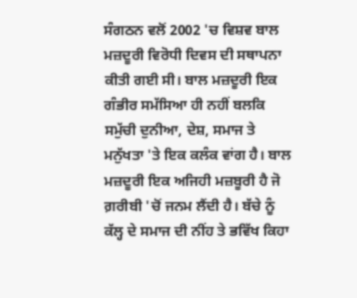ਸੰਗਠਨ ਵਲੋਂ 2002 'ਚ ਵਿਸ਼ਵ ਬਾਲ ਮਜ਼ਦੂਰੀ ਵਿਰੋਧੀ ਦਿਵਸ ਦੀ ਸਥਾਪਨਾ ਕੀਤੀ ਗਈ ਸੀ। ਬਾਲ ਮਜ਼ਦੂਰੀ ਇਕ ਗੰਭੀਰ ਸਮੱਸਿਆ ਹੀ ਨਹੀਂ ਬਲਕਿ ਸਮੁੱਚੀ ਦੁਨੀਆ, ਦੇਸ਼, ਸਮਾਜ ਤੇ ਮਨੁੱਖਤਾ 'ਤੇ ਇਕ ਕਲੰਕ ਵਾਂਗ ਹੈ। ਬਾਲ ਮਜ਼ਦੂਰੀ ਇਕ ਅਜਿਹੀ ਮਜ਼ਬੂਰੀ ਹੈ ਜੋ ਗ਼ਰੀਬੀ 'ਚੋਂ ਜਨਮ ਲੈਂਦੀ ਹੈ। ਬੱਚੇ ਨੂੰ ਕੱਲ੍ਹ ਦੇ ਸਮਾਜ ਦੀ ਨੀਂਹ ਤੇ ਭਵਿੱਖ ਕਿਹਾ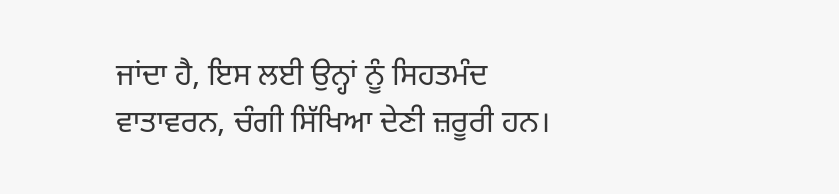ਜਾਂਦਾ ਹੈ, ਇਸ ਲਈ ਉਨ੍ਹਾਂ ਨੂੰ ਸਿਹਤਮੰਦ ਵਾਤਾਵਰਨ, ਚੰਗੀ ਸਿੱਖਿਆ ਦੇਣੀ ਜ਼ਰੂਰੀ ਹਨ।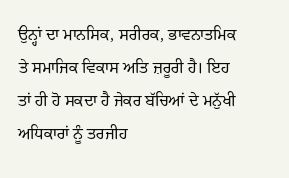ਉਨ੍ਹਾਂ ਦਾ ਮਾਨਸਿਕ, ਸਰੀਰਕ, ਭਾਵਨਾਤਮਿਕ ਤੇ ਸਮਾਜਿਕ ਵਿਕਾਸ ਅਤਿ ਜ਼ਰੂਰੀ ਹੈ। ਇਹ ਤਾਂ ਹੀ ਹੋ ਸਕਦਾ ਹੈ ਜੇਕਰ ਬੱਚਿਆਂ ਦੇ ਮਨੁੱਖੀ ਅਧਿਕਾਰਾਂ ਨੂੰ ਤਰਜੀਹ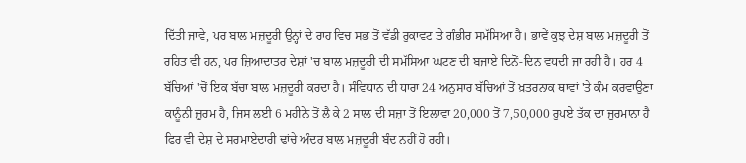ਦਿੱਤੀ ਜਾਵੇ, ਪਰ ਬਾਲ ਮਜ਼ਦੂਰੀ ਉਨ੍ਹਾਂ ਦੇ ਰਾਹ ਵਿਚ ਸਭ ਤੋਂ ਵੱਡੀ ਰੁਕਾਵਟ ਤੇ ਗੰਭੀਰ ਸਮੱਸਿਆ ਹੈ। ਭਾਵੇਂ ਕੁਝ ਦੇਸ਼ ਬਾਲ ਮਜ਼ਦੂਰੀ ਤੋਂ ਰਹਿਤ ਵੀ ਹਨ, ਪਰ ਜ਼ਿਆਦਾਤਰ ਦੇਸ਼ਾਂ 'ਚ ਬਾਲ ਮਜ਼ਦੂਰੀ ਦੀ ਸਮੱਸਿਆ ਘਟਣ ਦੀ ਬਜਾਏ ਦਿਨੋਂ-ਦਿਨ ਵਧਦੀ ਜਾ ਰਹੀ ਹੈ। ਹਰ 4 ਬੱਚਿਆਂ 'ਚੋਂ ਇਕ ਬੱਚਾ ਬਾਲ ਮਜ਼ਦੂਰੀ ਕਰਦਾ ਹੈ। ਸੰਵਿਧਾਨ ਦੀ ਧਾਰਾ 24 ਅਨੁਸਾਰ ਬੱਚਿਆਂ ਤੋਂ ਖ਼ਤਰਨਾਕ ਥਾਵਾਂ 'ਤੇ ਕੰਮ ਕਰਵਾਉਣਾ ਕਾਨੂੰਨੀ ਜ਼ੁਰਮ ਹੈ, ਜਿਸ ਲਈ 6 ਮਹੀਨੇ ਤੋਂ ਲੈ ਕੇ 2 ਸਾਲ ਦੀ ਸਜ਼ਾ ਤੋਂ ਇਲਾਵਾ 20,000 ਤੋਂ 7,50,000 ਰੁਪਏ ਤੱਕ ਦਾ ਜੁਰਮਾਨਾ ਹੈ ਫਿਰ ਵੀ ਦੇਸ਼ ਦੇ ਸਰਮਾਏਦਾਰੀ ਢਾਂਚੇ ਅੰਦਰ ਬਾਲ ਮਜ਼ਦੂਰੀ ਬੰਦ ਨਹੀਂ ਹੋ ਰਹੀ।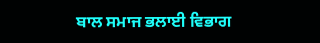ਬਾਲ ਸਮਾਜ ਭਲਾਈ ਵਿਭਾਗ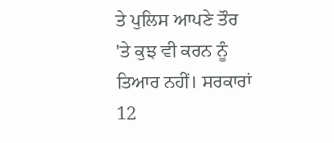ਤੇ ਪੁਲਿਸ ਆਪਣੇ ਤੌਰ 'ਤੇ ਕੁਝ ਵੀ ਕਰਨ ਨੂੰ ਤਿਆਰ ਨਹੀਂ। ਸਰਕਾਰਾਂ 12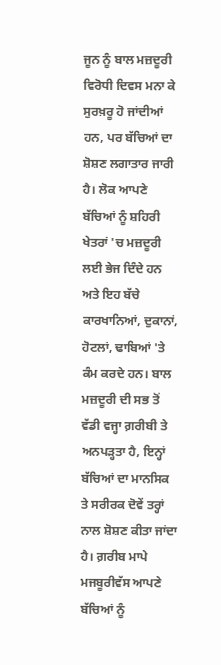ਜੂਨ ਨੂੰ ਬਾਲ ਮਜ਼ਦੂਰੀ ਵਿਰੋਧੀ ਦਿਵਸ ਮਨਾ ਕੇ ਸੁਰਖ਼ਰੂ ਹੋ ਜਾਂਦੀਆਂ ਹਨ, ਪਰ ਬੱਚਿਆਂ ਦਾ ਸ਼ੋਸ਼ਣ ਲਗਾਤਾਰ ਜਾਰੀ ਹੈ। ਲੋਕ ਆਪਣੇ ਬੱਚਿਆਂ ਨੂੰ ਸ਼ਹਿਰੀ ਖੇਤਰਾਂ 'ਚ ਮਜ਼ਦੂਰੀ ਲਈ ਭੇਜ ਦਿੰਦੇ ਹਨ ਅਤੇ ਇਹ ਬੱਚੇ ਕਾਰਖਾਨਿਆਂ, ਦੁਕਾਨਾਂ, ਹੋਟਲਾਂ, ਢਾਬਿਆਂ 'ਤੇ ਕੰਮ ਕਰਦੇ ਹਨ। ਬਾਲ ਮਜ਼ਦੂਰੀ ਦੀ ਸਭ ਤੋਂ ਵੱਡੀ ਵਜ੍ਹਾ ਗ਼ਰੀਬੀ ਤੇ ਅਨਪੜ੍ਹਤਾ ਹੈ, ਇਨ੍ਹਾਂ ਬੱਚਿਆਂ ਦਾ ਮਾਨਸਿਕ ਤੇ ਸਰੀਰਕ ਦੋਵੇਂ ਤਰ੍ਹਾਂ ਨਾਲ ਸ਼ੋਸ਼ਣ ਕੀਤਾ ਜਾਂਦਾ ਹੈ। ਗ਼ਰੀਬ ਮਾਪੇ ਮਜਬੂਰੀਵੱਸ ਆਪਣੇ ਬੱਚਿਆਂ ਨੂੰ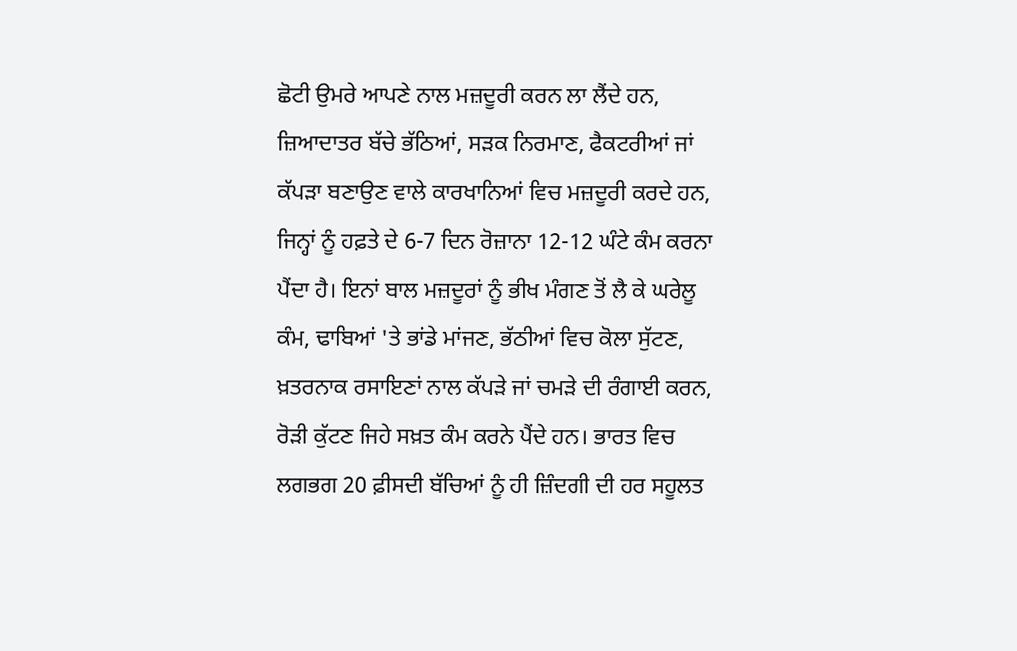ਛੋਟੀ ਉਮਰੇ ਆਪਣੇ ਨਾਲ ਮਜ਼ਦੂਰੀ ਕਰਨ ਲਾ ਲੈਂਦੇ ਹਨ, ਜ਼ਿਆਦਾਤਰ ਬੱਚੇ ਭੱਠਿਆਂ, ਸੜਕ ਨਿਰਮਾਣ, ਫੈਕਟਰੀਆਂ ਜਾਂ ਕੱਪੜਾ ਬਣਾਉਣ ਵਾਲੇ ਕਾਰਖਾਨਿਆਂ ਵਿਚ ਮਜ਼ਦੂਰੀ ਕਰਦੇ ਹਨ, ਜਿਨ੍ਹਾਂ ਨੂੰ ਹਫ਼ਤੇ ਦੇ 6-7 ਦਿਨ ਰੋਜ਼ਾਨਾ 12-12 ਘੰਟੇ ਕੰਮ ਕਰਨਾ ਪੈਂਦਾ ਹੈ। ਇਨਾਂ ਬਾਲ ਮਜ਼ਦੂਰਾਂ ਨੂੰ ਭੀਖ ਮੰਗਣ ਤੋਂ ਲੈ ਕੇ ਘਰੇਲੂ ਕੰਮ, ਢਾਬਿਆਂ 'ਤੇ ਭਾਂਡੇ ਮਾਂਜਣ, ਭੱਠੀਆਂ ਵਿਚ ਕੋਲਾ ਸੁੱਟਣ, ਖ਼ਤਰਨਾਕ ਰਸਾਇਣਾਂ ਨਾਲ ਕੱਪੜੇ ਜਾਂ ਚਮੜੇ ਦੀ ਰੰਗਾਈ ਕਰਨ, ਰੋੜੀ ਕੁੱਟਣ ਜਿਹੇ ਸਖ਼ਤ ਕੰਮ ਕਰਨੇ ਪੈਂਦੇ ਹਨ। ਭਾਰਤ ਵਿਚ ਲਗਭਗ 20 ਫ਼ੀਸਦੀ ਬੱਚਿਆਂ ਨੂੰ ਹੀ ਜ਼ਿੰਦਗੀ ਦੀ ਹਰ ਸਹੂਲਤ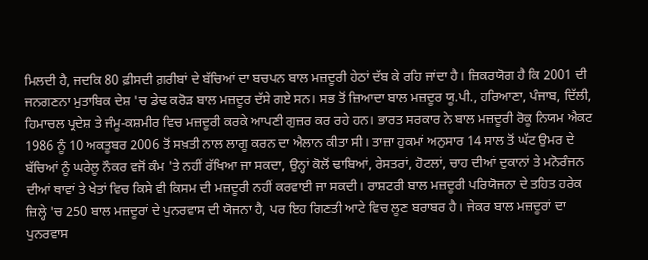ਮਿਲਦੀ ਹੈ, ਜਦਕਿ 80 ਫ਼ੀਸਦੀ ਗ਼ਰੀਬਾਂ ਦੇ ਬੱਚਿਆਂ ਦਾ ਬਚਪਨ ਬਾਲ ਮਜ਼ਦੂਰੀ ਹੇਠਾਂ ਦੱਬ ਕੇ ਰਹਿ ਜਾਂਦਾ ਹੈ। ਜ਼ਿਕਰਯੋਗ ਹੈ ਕਿ 2001 ਦੀ ਜਨਗਣਨਾ ਮੁਤਾਬਿਕ ਦੇਸ਼ 'ਚ ਡੇਢ ਕਰੋੜ ਬਾਲ ਮਜ਼ਦੂਰ ਦੱਸੇ ਗਏ ਸਨ। ਸਭ ਤੋਂ ਜ਼ਿਆਦਾ ਬਾਲ ਮਜ਼ਦੂਰ ਯੂ.ਪੀ., ਹਰਿਆਣਾ, ਪੰਜਾਬ, ਦਿੱਲੀ, ਹਿਮਾਚਲ ਪ੍ਰਦੇਸ਼ ਤੇ ਜੰਮੂ-ਕਸ਼ਮੀਰ ਵਿਚ ਮਜ਼ਦੂਰੀ ਕਰਕੇ ਆਪਣੀ ਗੁਜ਼ਰ ਕਰ ਰਹੇ ਹਨ। ਭਾਰਤ ਸਰਕਾਰ ਨੇ ਬਾਲ ਮਜ਼ਦੂਰੀ ਰੋਕੂ ਨਿਯਮ ਐਕਟ 1986 ਨੂੰ 10 ਅਕਤੂਬਰ 2006 ਤੋਂ ਸਖ਼ਤੀ ਨਾਲ ਲਾਗੂ ਕਰਨ ਦਾ ਐਲਾਨ ਕੀਤਾ ਸੀ। ਤਾਜ਼ਾ ਹੁਕਮਾਂ ਅਨੁਸਾਰ 14 ਸਾਲ ਤੋਂ ਘੱਟ ਉਮਰ ਦੇ ਬੱਚਿਆਂ ਨੂੰ ਘਰੇਲੂ ਨੌਕਰ ਵਜੋਂ ਕੰਮ 'ਤੇ ਨਹੀਂ ਰੱਖਿਆ ਜਾ ਸਕਦਾ, ਉਨ੍ਹਾਂ ਕੋਲੋਂ ਢਾਬਿਆਂ, ਰੇਸਤਰਾਂ, ਹੋਟਲਾਂ, ਚਾਹ ਦੀਆਂ ਦੁਕਾਨਾਂ ਤੇ ਮਨੋਰੰਜਨ ਦੀਆਂ ਥਾਵਾਂ ਤੇ ਖੇਤਾਂ ਵਿਚ ਕਿਸੇ ਵੀ ਕਿਸਮ ਦੀ ਮਜ਼ਦੂਰੀ ਨਹੀਂ ਕਰਵਾਈ ਜਾ ਸਕਦੀ। ਰਾਸ਼ਟਰੀ ਬਾਲ ਮਜ਼ਦੂਰੀ ਪਰਿਯੋਜਨਾ ਦੇ ਤਹਿਤ ਹਰੇਕ ਜ਼ਿਲ੍ਹੇ 'ਚ 250 ਬਾਲ ਮਜ਼ਦੂਰਾਂ ਦੇ ਪੁਨਰਵਾਸ ਦੀ ਯੋਜਨਾ ਹੈ, ਪਰ ਇਹ ਗਿਣਤੀ ਆਟੇ ਵਿਚ ਲੂਣ ਬਰਾਬਰ ਹੈ। ਜੇਕਰ ਬਾਲ ਮਜ਼ਦੂਰਾਂ ਦਾ ਪੁਨਰਵਾਸ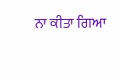ਨਾ ਕੀਤਾ ਗਿਆ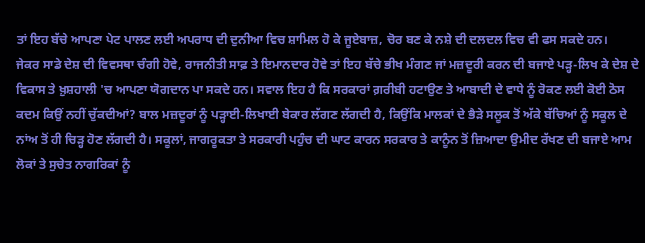ਤਾਂ ਇਹ ਬੱਚੇ ਆਪਣਾ ਪੇਟ ਪਾਲਣ ਲਈ ਅਪਰਾਧ ਦੀ ਦੁਨੀਆ ਵਿਚ ਸ਼ਾਮਿਲ ਹੋ ਕੇ ਜੂਏਬਾਜ਼, ਚੋਰ ਬਣ ਕੇ ਨਸ਼ੇ ਦੀ ਦਲਦਲ ਵਿਚ ਵੀ ਫਸ ਸਕਦੇ ਹਨ।
ਜੇਕਰ ਸਾਡੇ ਦੇਸ਼ ਦੀ ਵਿਵਸਥਾ ਚੰਗੀ ਹੋਵੇ, ਰਾਜਨੀਤੀ ਸਾਫ਼ ਤੇ ਇਮਾਨਦਾਰ ਹੋਵੇ ਤਾਂ ਇਹ ਬੱਚੇ ਭੀਖ ਮੰਗਣ ਜਾਂ ਮਜ਼ਦੂਰੀ ਕਰਨ ਦੀ ਬਜਾਏ ਪੜ੍ਹ-ਲਿਖ ਕੇ ਦੇਸ਼ ਦੇ ਵਿਕਾਸ ਤੇ ਖ਼ੁਸ਼ਹਾਲੀ 'ਚ ਆਪਣਾ ਯੋਗਦਾਨ ਪਾ ਸਕਦੇ ਹਨ। ਸਵਾਲ ਇਹ ਹੈ ਕਿ ਸਰਕਾਰਾਂ ਗ਼ਰੀਬੀ ਹਟਾਉਣ ਤੇ ਆਬਾਦੀ ਦੇ ਵਾਧੇ ਨੂੰ ਰੋਕਣ ਲਈ ਕੋਈ ਠੋਸ ਕਦਮ ਕਿਉਂ ਨਹੀਂ ਚੁੱਕਦੀਆਂ? ਬਾਲ ਮਜ਼ਦੂਰਾਂ ਨੂੰ ਪੜ੍ਹਾਈ-ਲਿਖਾਈ ਬੇਕਾਰ ਲੱਗਣ ਲੱਗਦੀ ਹੈ, ਕਿਉਂਕਿ ਮਾਲਕਾਂ ਦੇ ਭੈੜੇ ਸਲੂਕ ਤੋਂ ਅੱਕੇ ਬੱਚਿਆਂ ਨੂੰ ਸਕੂਲ ਦੇ ਨਾਂਅ ਤੋਂ ਹੀ ਚਿੜ੍ਹ ਹੋਣ ਲੱਗਦੀ ਹੈ। ਸਕੂਲਾਂ, ਜਾਗਰੂਕਤਾ ਤੇ ਸਰਕਾਰੀ ਪਹੁੰਚ ਦੀ ਘਾਟ ਕਾਰਨ ਸਰਕਾਰ ਤੇ ਕਾਨੂੰਨ ਤੋਂ ਜ਼ਿਆਦਾ ਉਮੀਦ ਰੱਖਣ ਦੀ ਬਜਾਏ ਆਮ ਲੋਕਾਂ ਤੇ ਸੁਚੇਤ ਨਾਗਰਿਕਾਂ ਨੂੰ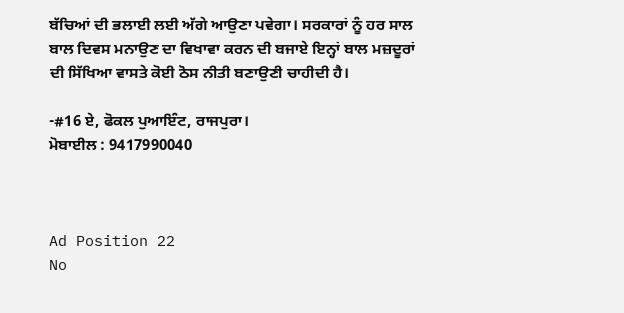ਬੱਚਿਆਂ ਦੀ ਭਲਾਈ ਲਈ ਅੱਗੇ ਆਉਣਾ ਪਵੇਗਾ। ਸਰਕਾਰਾਂ ਨੂੰ ਹਰ ਸਾਲ ਬਾਲ ਦਿਵਸ ਮਨਾਉਣ ਦਾ ਵਿਖਾਵਾ ਕਰਨ ਦੀ ਬਜਾਏ ਇਨ੍ਹਾਂ ਬਾਲ ਮਜ਼ਦੂਰਾਂ ਦੀ ਸਿੱਖਿਆ ਵਾਸਤੇ ਕੋਈ ਠੋਸ ਨੀਤੀ ਬਣਾਉਣੀ ਚਾਹੀਦੀ ਹੈ।

-#16 ਏ, ਫੋਕਲ ਪੁਆਇੰਟ, ਰਾਜਪੁਰਾ।
ਮੋਬਾਈਲ : 9417990040



Ad Position 22
No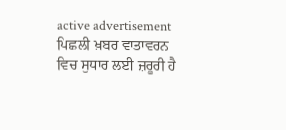active advertisement
ਪਿਛਲੀ ਖ਼ਬਰ ਵਾਤਾਵਰਨ ਵਿਚ ਸੁਧਾਰ ਲਈ ਜ਼ਰੂਰੀ ਹੈ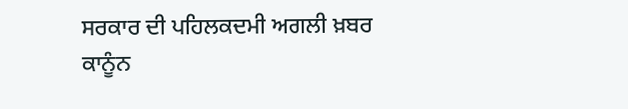ਸਰਕਾਰ ਦੀ ਪਹਿਲਕਦਮੀ ਅਗਲੀ ਖ਼ਬਰ ਕਾਨੂੰਨ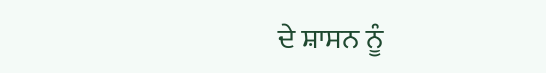ਦੇ ਸ਼ਾਸਨ ਨੂੰ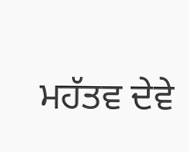ਮਹੱਤਵ ਦੇਵੇ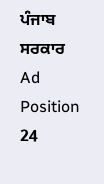ਪੰਜਾਬ ਸਰਕਾਰ
Ad Position 24